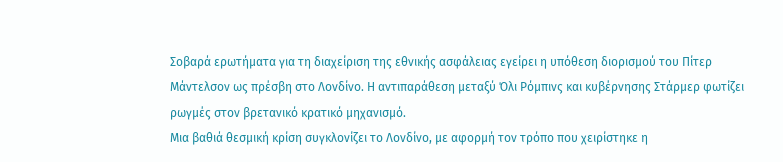Σοβαρά ερωτήματα για τη διαχείριση της εθνικής ασφάλειας εγείρει η υπόθεση διορισμού του Πίτερ Μάντελσον ως πρέσβη στο Λονδίνο. Η αντιπαράθεση μεταξύ Όλι Ρόμπινς και κυβέρνησης Στάρμερ φωτίζει ρωγμές στον βρετανικό κρατικό μηχανισμό.
Μια βαθιά θεσμική κρίση συγκλονίζει το Λονδίνο, με αφορμή τον τρόπο που χειρίστηκε η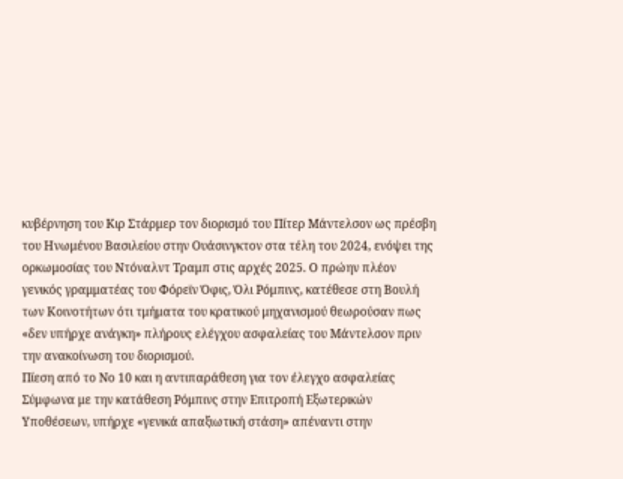κυβέρνηση του Κιρ Στάρμερ τον διορισμό του Πίτερ Μάντελσον ως πρέσβη του Ηνωμένου Βασιλείου στην Ουάσινγκτον στα τέλη του 2024, ενόψει της ορκωμοσίας του Ντόναλντ Τραμπ στις αρχές 2025. Ο πρώην πλέον γενικός γραμματέας του Φόρεϊν Όφις, Όλι Ρόμπινς, κατέθεσε στη Βουλή των Κοινοτήτων ότι τμήματα του κρατικού μηχανισμού θεωρούσαν πως «δεν υπήρχε ανάγκη» πλήρους ελέγχου ασφαλείας του Μάντελσον πριν την ανακοίνωση του διορισμού.
Πίεση από το Νο 10 και η αντιπαράθεση για τον έλεγχο ασφαλείας
Σύμφωνα με την κατάθεση Ρόμπινς στην Επιτροπή Εξωτερικών Υποθέσεων, υπήρχε «γενικά απαξιωτική στάση» απέναντι στην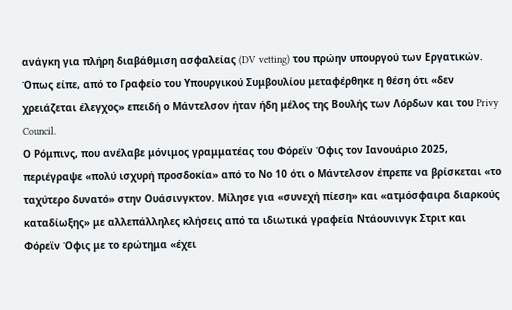ανάγκη για πλήρη διαβάθμιση ασφαλείας (DV vetting) του πρώην υπουργού των Εργατικών. Όπως είπε, από το Γραφείο του Υπουργικού Συμβουλίου μεταφέρθηκε η θέση ότι «δεν χρειάζεται έλεγχος» επειδή ο Μάντελσον ήταν ήδη μέλος της Βουλής των Λόρδων και του Privy Council.
Ο Ρόμπινς, που ανέλαβε μόνιμος γραμματέας του Φόρεϊν Όφις τον Ιανουάριο 2025, περιέγραψε «πολύ ισχυρή προσδοκία» από το Νο 10 ότι ο Μάντελσον έπρεπε να βρίσκεται «το ταχύτερο δυνατό» στην Ουάσινγκτον. Μίλησε για «συνεχή πίεση» και «ατμόσφαιρα διαρκούς καταδίωξης» με αλλεπάλληλες κλήσεις από τα ιδιωτικά γραφεία Ντάουνινγκ Στριτ και Φόρεϊν Όφις με το ερώτημα «έχει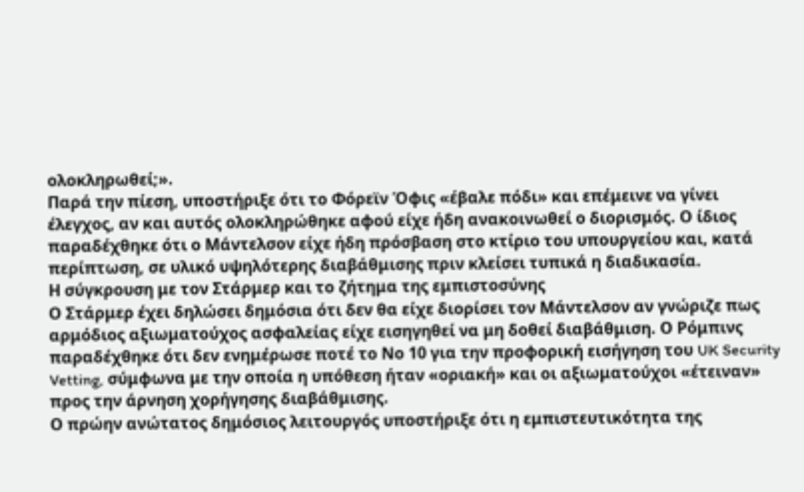ολοκληρωθεί;».
Παρά την πίεση, υποστήριξε ότι το Φόρεϊν Όφις «έβαλε πόδι» και επέμεινε να γίνει έλεγχος, αν και αυτός ολοκληρώθηκε αφού είχε ήδη ανακοινωθεί ο διορισμός. Ο ίδιος παραδέχθηκε ότι ο Μάντελσον είχε ήδη πρόσβαση στο κτίριο του υπουργείου και, κατά περίπτωση, σε υλικό υψηλότερης διαβάθμισης πριν κλείσει τυπικά η διαδικασία.
Η σύγκρουση με τον Στάρμερ και το ζήτημα της εμπιστοσύνης
Ο Στάρμερ έχει δηλώσει δημόσια ότι δεν θα είχε διορίσει τον Μάντελσον αν γνώριζε πως αρμόδιος αξιωματούχος ασφαλείας είχε εισηγηθεί να μη δοθεί διαβάθμιση. Ο Ρόμπινς παραδέχθηκε ότι δεν ενημέρωσε ποτέ το Νο 10 για την προφορική εισήγηση του UK Security Vetting, σύμφωνα με την οποία η υπόθεση ήταν «οριακή» και οι αξιωματούχοι «έτειναν» προς την άρνηση χορήγησης διαβάθμισης.
Ο πρώην ανώτατος δημόσιος λειτουργός υποστήριξε ότι η εμπιστευτικότητα της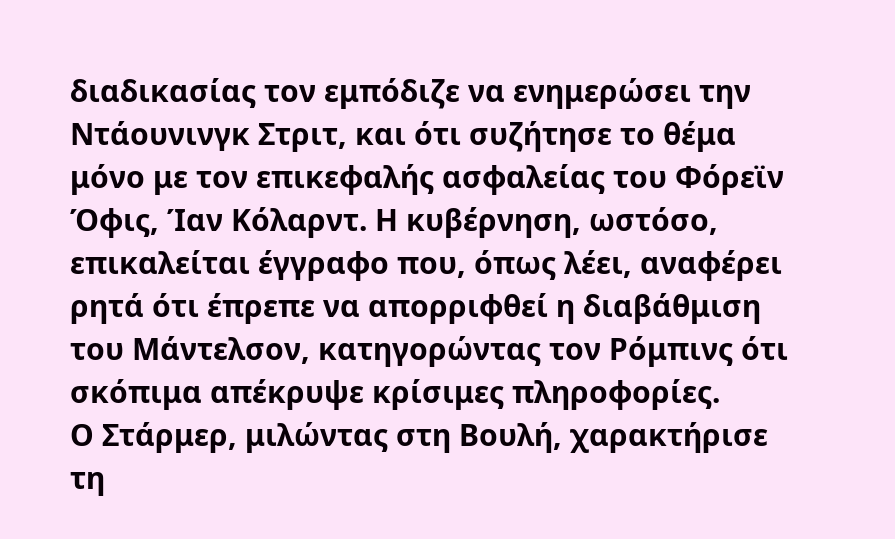διαδικασίας τον εμπόδιζε να ενημερώσει την Ντάουνινγκ Στριτ, και ότι συζήτησε το θέμα μόνο με τον επικεφαλής ασφαλείας του Φόρεϊν Όφις, Ίαν Κόλαρντ. Η κυβέρνηση, ωστόσο, επικαλείται έγγραφο που, όπως λέει, αναφέρει ρητά ότι έπρεπε να απορριφθεί η διαβάθμιση του Μάντελσον, κατηγορώντας τον Ρόμπινς ότι σκόπιμα απέκρυψε κρίσιμες πληροφορίες.
Ο Στάρμερ, μιλώντας στη Βουλή, χαρακτήρισε τη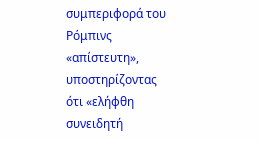συμπεριφορά του Ρόμπινς «απίστευτη», υποστηρίζοντας ότι «ελήφθη συνειδητή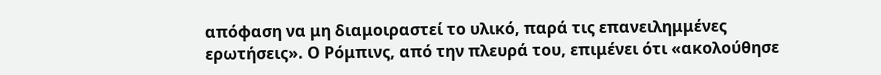απόφαση να μη διαμοιραστεί το υλικό, παρά τις επανειλημμένες ερωτήσεις». Ο Ρόμπινς, από την πλευρά του, επιμένει ότι «ακολούθησε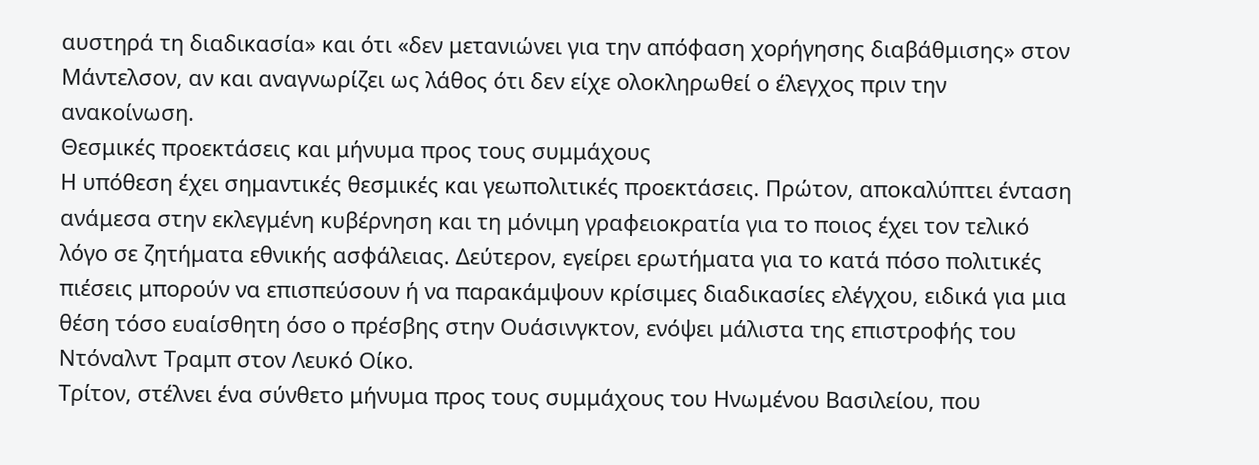αυστηρά τη διαδικασία» και ότι «δεν μετανιώνει για την απόφαση χορήγησης διαβάθμισης» στον Μάντελσον, αν και αναγνωρίζει ως λάθος ότι δεν είχε ολοκληρωθεί ο έλεγχος πριν την ανακοίνωση.
Θεσμικές προεκτάσεις και μήνυμα προς τους συμμάχους
Η υπόθεση έχει σημαντικές θεσμικές και γεωπολιτικές προεκτάσεις. Πρώτον, αποκαλύπτει ένταση ανάμεσα στην εκλεγμένη κυβέρνηση και τη μόνιμη γραφειοκρατία για το ποιος έχει τον τελικό λόγο σε ζητήματα εθνικής ασφάλειας. Δεύτερον, εγείρει ερωτήματα για το κατά πόσο πολιτικές πιέσεις μπορούν να επισπεύσουν ή να παρακάμψουν κρίσιμες διαδικασίες ελέγχου, ειδικά για μια θέση τόσο ευαίσθητη όσο ο πρέσβης στην Ουάσινγκτον, ενόψει μάλιστα της επιστροφής του Ντόναλντ Τραμπ στον Λευκό Οίκο.
Τρίτον, στέλνει ένα σύνθετο μήνυμα προς τους συμμάχους του Ηνωμένου Βασιλείου, που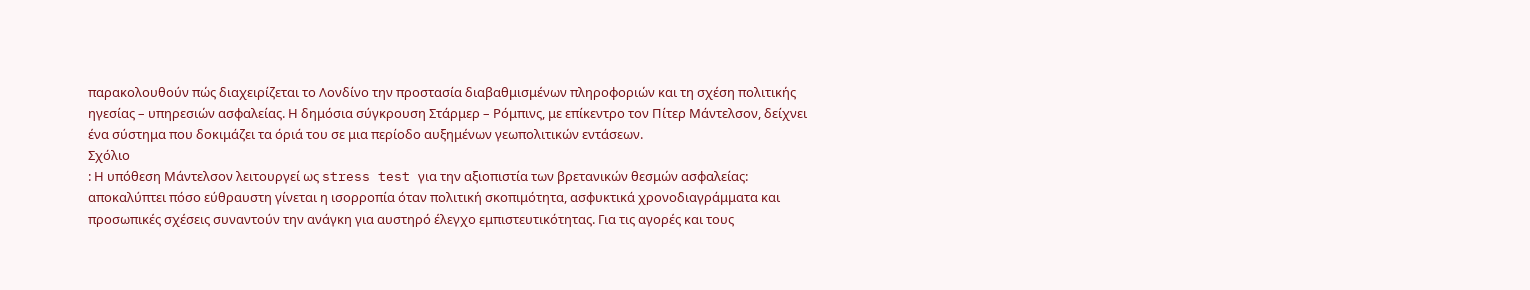παρακολουθούν πώς διαχειρίζεται το Λονδίνο την προστασία διαβαθμισμένων πληροφοριών και τη σχέση πολιτικής ηγεσίας – υπηρεσιών ασφαλείας. Η δημόσια σύγκρουση Στάρμερ – Ρόμπινς, με επίκεντρο τον Πίτερ Μάντελσον, δείχνει ένα σύστημα που δοκιμάζει τα όριά του σε μια περίοδο αυξημένων γεωπολιτικών εντάσεων.
Σχόλιο
: Η υπόθεση Μάντελσον λειτουργεί ως stress test για την αξιοπιστία των βρετανικών θεσμών ασφαλείας: αποκαλύπτει πόσο εύθραυστη γίνεται η ισορροπία όταν πολιτική σκοπιμότητα, ασφυκτικά χρονοδιαγράμματα και προσωπικές σχέσεις συναντούν την ανάγκη για αυστηρό έλεγχο εμπιστευτικότητας. Για τις αγορές και τους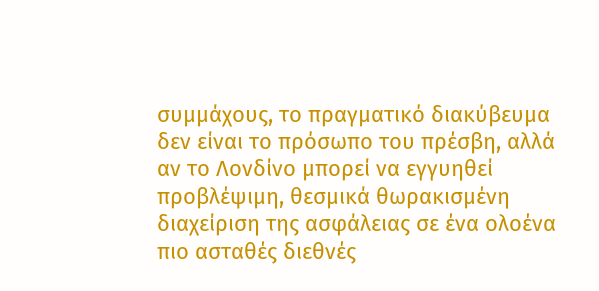συμμάχους, το πραγματικό διακύβευμα δεν είναι το πρόσωπο του πρέσβη, αλλά αν το Λονδίνο μπορεί να εγγυηθεί προβλέψιμη, θεσμικά θωρακισμένη διαχείριση της ασφάλειας σε ένα ολοένα πιο ασταθές διεθνές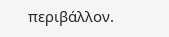περιβάλλον.